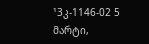¹3კ-1146-02 5 მარტი,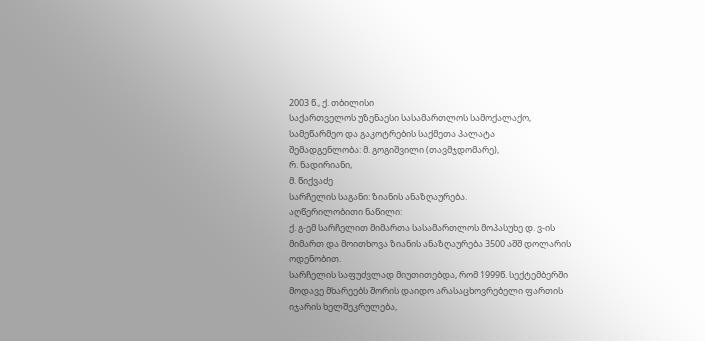2003 წ., ქ. თბილისი
საქართველოს უზენაესი სასამართლოს სამოქალაქო, სამეწარმეო და გაკოტრების საქმეთა პალატა
შემადგენლობა: მ. გოგიშვილი (თავმჯდომარე),
რ. ნადირიანი,
მ. წიქვაძე
სარჩელის საგანი: ზიანის ანაზღაურება.
აღწერილობითი ნაწილი:
ქ. გ-ემ სარჩელით მიმართა სასამართლოს მოპასუხე დ. ვ-ის მიმართ და მოითხოვა ზიანის ანაზღაურება 3500 აშშ დოლარის ოდენობით.
სარჩელის საფუძვლად მიუთითებდა, რომ 1999წ. სექტემბერში მოდავე მხარეებს შორის დაიდო არასაცხოვრებელი ფართის იჯარის ხელშეკრულება,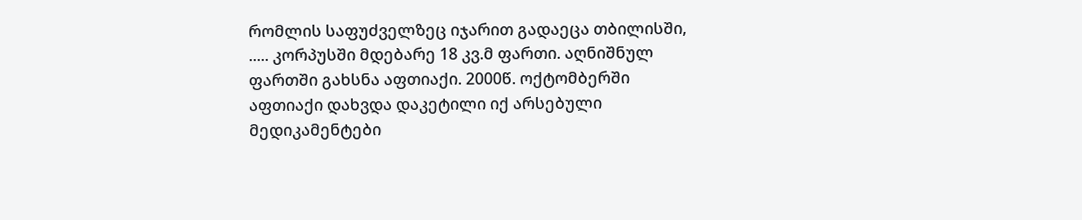რომლის საფუძველზეც იჯარით გადაეცა თბილისში, ..... კორპუსში მდებარე 18 კვ.მ ფართი. აღნიშნულ ფართში გახსნა აფთიაქი. 2000წ. ოქტომბერში აფთიაქი დახვდა დაკეტილი იქ არსებული მედიკამენტები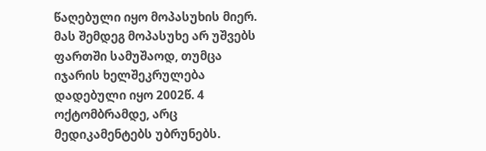წაღებული იყო მოპასუხის მიერ. მას შემდეგ მოპასუხე არ უშვებს ფართში სამუშაოდ, თუმცა იჯარის ხელშეკრულება დადებული იყო 2002წ. 4 ოქტომბრამდე, არც მედიკამენტებს უბრუნებს.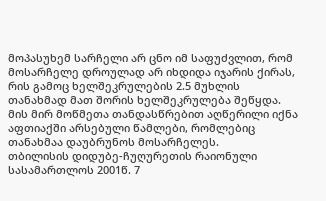მოპასუხემ სარჩელი არ ცნო იმ საფუძვლით, რომ მოსარჩელე დროულად არ იხდიდა იჯარის ქირას, რის გამოც ხელშეკრულების 2.5 მუხლის თანახმად მათ შორის ხელშეკრულება შეწყდა. მის მირ მოწმეთა თანდასწრებით აღწერილი იქნა აფთიაქში არსებული წამლები, რომლებიც თანახმაა დაუბრუნოს მოსარჩელეს.
თბილისის დიდუბე-ჩუღურეთის რაიონული სასამართლოს 2001წ. 7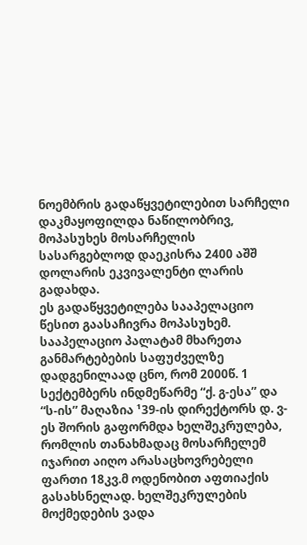ნოემბრის გადაწყვეტილებით სარჩელი დაკმაყოფილდა ნაწილობრივ, მოპასუხეს მოსარჩელის სასარგებლოდ დაეკისრა 2400 აშშ დოლარის ეკვივალენტი ლარის გადახდა.
ეს გადაწყვეტილება სააპელაციო წესით გაასაჩივრა მოპასუხემ.
სააპელაციო პალატამ მხარეთა განმარტებების საფუძველზე დადგენილაად ცნო, რომ 2000წ. 1 სექტემბერს ინდმეწარმე “ქ. გ-ესა” და “ს-ის” მაღაზია ¹39-ის დირექტორს დ. ვ-ეს შორის გაფორმდა ხელშეკრულება, რომლის თანახმადაც მოსარჩელემ იჯარით აიღო არასაცხოვრებელი ფართი 18კვ.მ ოდენობით აფთიაქის გასახსნელად. ხელშეკრულების მოქმედების ვადა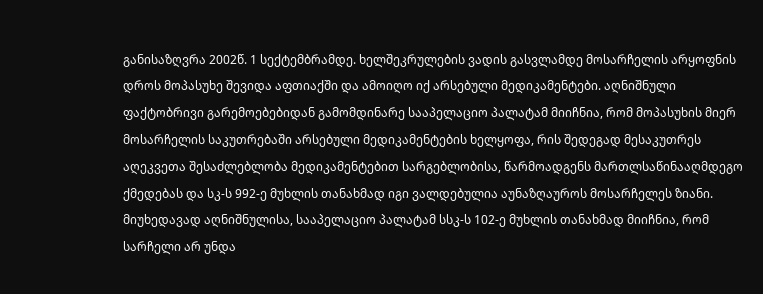განისაზღვრა 2002წ. 1 სექტემბრამდე. ხელშეკრულების ვადის გასვლამდე მოსარჩელის არყოფნის დროს მოპასუხე შევიდა აფთიაქში და ამოიღო იქ არსებული მედიკამენტები. აღნიშნული ფაქტობრივი გარემოებებიდან გამომდინარე სააპელაციო პალატამ მიიჩნია, რომ მოპასუხის მიერ მოსარჩელის საკუთრებაში არსებული მედიკამენტების ხელყოფა, რის შედეგად მესაკუთრეს აღეკვეთა შესაძლებლობა მედიკამენტებით სარგებლობისა, წარმოადგენს მართლსაწინააღმდეგო ქმედებას და სკ-ს 992-ე მუხლის თანახმად იგი ვალდებულია აუნაზღაუროს მოსარჩელეს ზიანი.
მიუხედავად აღნიშნულისა, სააპელაციო პალატამ სსკ-ს 102-ე მუხლის თანახმად მიიჩნია, რომ სარჩელი არ უნდა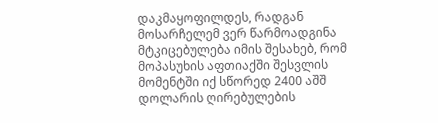დაკმაყოფილდეს, რადგან მოსარჩელემ ვერ წარმოადგინა მტკიცებულება იმის შესახებ, რომ მოპასუხის აფთიაქში შესვლის მომენტში იქ სწორედ 2400 აშშ დოლარის ღირებულების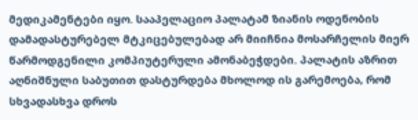მედიკამენტები იყო. სააპელაციო პალატამ ზიანის ოდენობის დამადასტურებელ მტკიცებულებად არ მიიჩნია მოსარჩელის მიერ წარმოდგენილი კომპიუტერული ამონაბეჭდები. პალატის აზრით აღნიშნული საბუთით დასტურდება მხოლოდ ის გარემოება, რომ სხვადასხვა დროს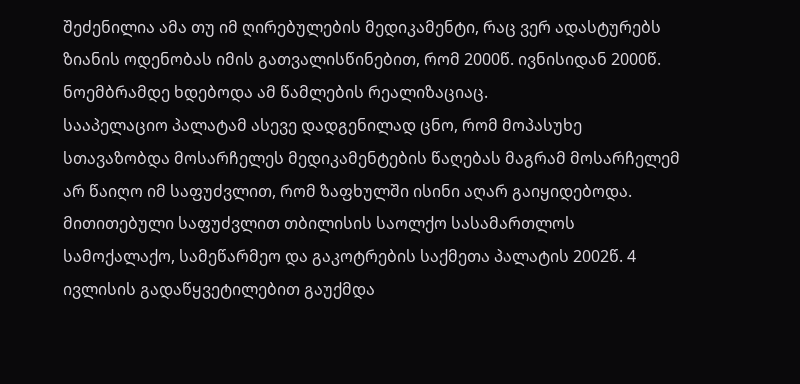შეძენილია ამა თუ იმ ღირებულების მედიკამენტი, რაც ვერ ადასტურებს ზიანის ოდენობას იმის გათვალისწინებით, რომ 2000წ. ივნისიდან 2000წ. ნოემბრამდე ხდებოდა ამ წამლების რეალიზაციაც.
სააპელაციო პალატამ ასევე დადგენილად ცნო, რომ მოპასუხე სთავაზობდა მოსარჩელეს მედიკამენტების წაღებას მაგრამ მოსარჩელემ არ წაიღო იმ საფუძვლით, რომ ზაფხულში ისინი აღარ გაიყიდებოდა.
მითითებული საფუძვლით თბილისის საოლქო სასამართლოს სამოქალაქო, სამეწარმეო და გაკოტრების საქმეთა პალატის 2002წ. 4 ივლისის გადაწყვეტილებით გაუქმდა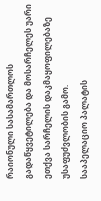რაიონული სასამართლოს გადაწყვეტილება და მოსარჩელეს უარი ეთქვა სარჩელის დაკმაყოფილებაზე უსაფუძვლობის გამო.
სააპელაციო პალატის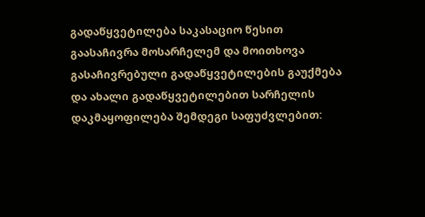გადაწყვეტილება საკასაციო წესით გაასაჩივრა მოსარჩელემ და მოითხოვა გასაჩივრებული გადაწყვეტილების გაუქმება და ახალი გადაწყვეტილებით სარჩელის დაკმაყოფილება შემდეგი საფუძვლებით: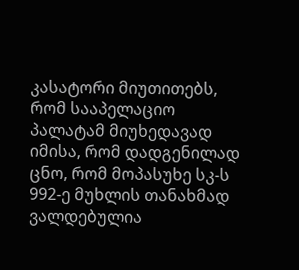კასატორი მიუთითებს, რომ სააპელაციო პალატამ მიუხედავად იმისა, რომ დადგენილად ცნო, რომ მოპასუხე სკ-ს 992-ე მუხლის თანახმად ვალდებულია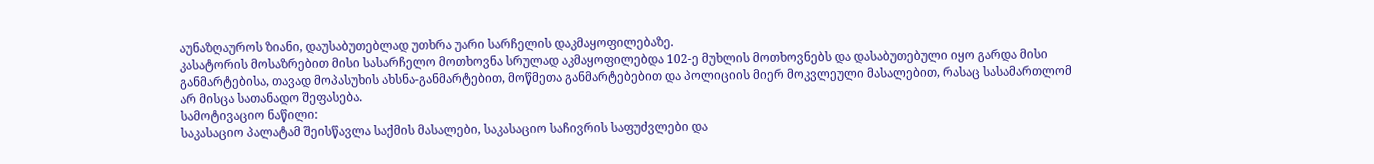აუნაზღაუროს ზიანი, დაუსაბუთებლად უთხრა უარი სარჩელის დაკმაყოფილებაზე.
კასატორის მოსაზრებით მისი სასარჩელო მოთხოვნა სრულად აკმაყოფილებდა 102-ე მუხლის მოთხოვნებს და დასაბუთებული იყო გარდა მისი განმარტებისა, თავად მოპასუხის ახსნა-განმარტებით, მოწმეთა განმარტებებით და პოლიციის მიერ მოკვლეული მასალებით, რასაც სასამართლომ არ მისცა სათანადო შეფასება.
სამოტივაციო ნაწილი:
საკასაციო პალატამ შეისწავლა საქმის მასალები, საკასაციო საჩივრის საფუძვლები და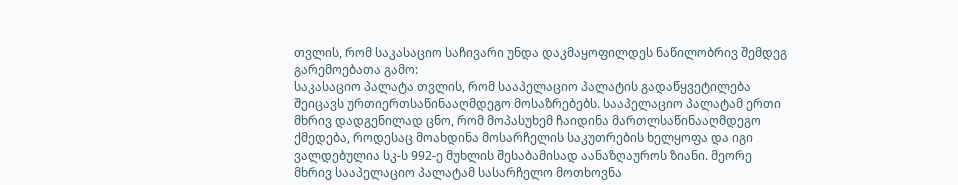თვლის, რომ საკასაციო საჩივარი უნდა დაკმაყოფილდეს ნაწილობრივ შემდეგ გარემოებათა გამო:
საკასაციო პალატა თვლის, რომ სააპელაციო პალატის გადაწყვეტილება შეიცავს ურთიერთსაწინააღმდეგო მოსაზრებებს. სააპელაციო პალატამ ერთი მხრივ დადგენილად ცნო, რომ მოპასუხემ ჩაიდინა მართლსაწინააღმდეგო ქმედება, როდესაც მოახდინა მოსარჩელის საკუთრების ხელყოფა და იგი ვალდებულია სკ-ს 992-ე მუხლის შესაბამისად აანაზღაუროს ზიანი. მეორე მხრივ სააპელაციო პალატამ სასარჩელო მოთხოვნა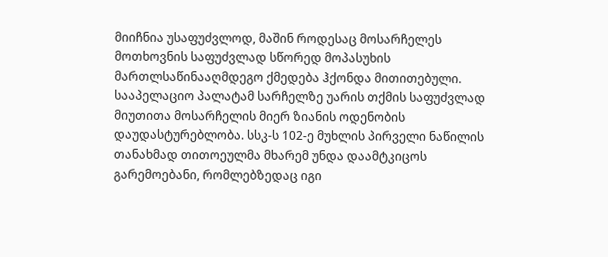მიიჩნია უსაფუძვლოდ, მაშინ როდესაც მოსარჩელეს მოთხოვნის საფუძვლად სწორედ მოპასუხის მართლსაწინააღმდეგო ქმედება ჰქონდა მითითებული.
სააპელაციო პალატამ სარჩელზე უარის თქმის საფუძვლად მიუთითა მოსარჩელის მიერ ზიანის ოდენობის დაუდასტურებლობა. სსკ-ს 102-ე მუხლის პირველი ნაწილის თანახმად თითოეულმა მხარემ უნდა დაამტკიცოს გარემოებანი, რომლებზედაც იგი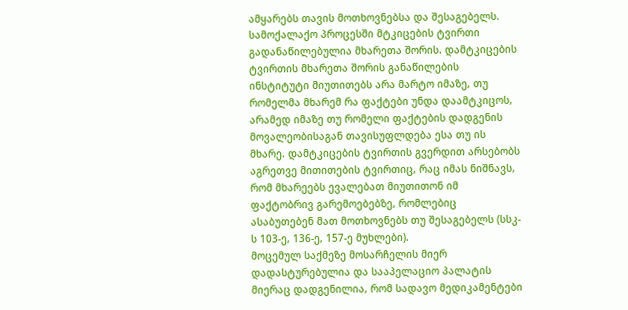ამყარებს თავის მოთხოვნებსა და შესაგებელს.
სამოქალაქო პროცესში მტკიცების ტვირთი გადანაწილებულია მხარეთა შორის. დამტკიცების ტვირთის მხარეთა შორის განაწილების ინსტიტუტი მიუთითებს არა მარტო იმაზე, თუ რომელმა მხარემ რა ფაქტები უნდა დაამტკიცოს, არამედ იმაზე თუ რომელი ფაქტების დადგენის მოვალეობისაგან თავისუფლდება ესა თუ ის მხარე. დამტკიცების ტვირთის გვერდით არსებობს აგრეთვე მითითების ტვირთიც, რაც იმას ნიშნავს, რომ მხარეებს ევალებათ მიუთითონ იმ ფაქტობრივ გარემოებებზე, რომლებიც ასაბუთებენ მათ მოთხოვნებს თუ შესაგებელს (სსკ-ს 103-ე, 136-ე, 157-ე მუხლები).
მოცემულ საქმეზე მოსარჩელის მიერ დადასტურებულია და სააპელაციო პალატის მიერაც დადგენილია, რომ სადავო მედიკამენტები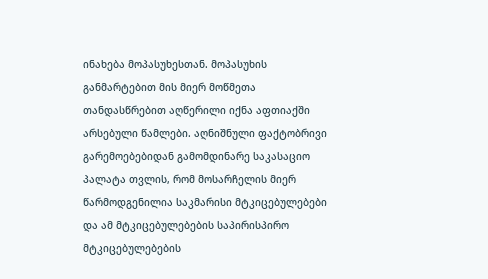ინახება მოპასუხესთან. მოპასუხის განმარტებით მის მიერ მოწმეთა თანდასწრებით აღწერილი იქნა აფთიაქში არსებული წამლები. აღნიშნული ფაქტობრივი გარემოებებიდან გამომდინარე საკასაციო პალატა თვლის, რომ მოსარჩელის მიერ წარმოდგენილია საკმარისი მტკიცებულებები და ამ მტკიცებულებების საპირისპირო მტკიცებულებების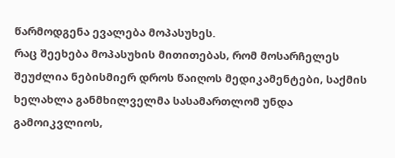წარმოდგენა ევალება მოპასუხეს.
რაც შეეხება მოპასუხის მითითებას, რომ მოსარჩელეს შეუძლია ნებისმიერ დროს წაიღოს მედიკამენტები, საქმის ხელახლა განმხილველმა სასამართლომ უნდა გამოიკვლიოს,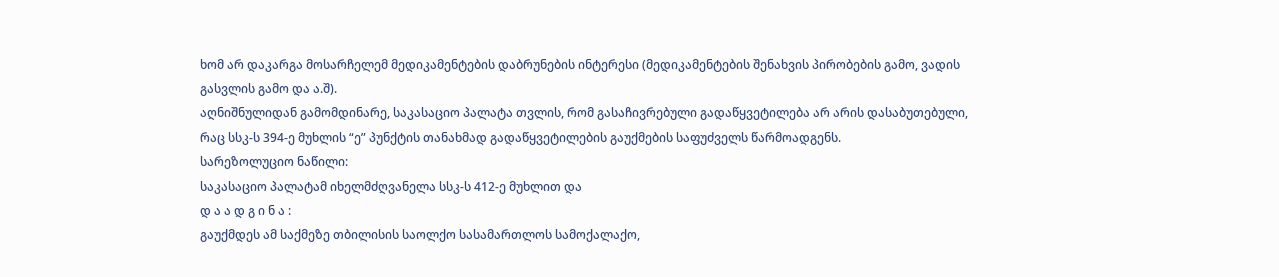ხომ არ დაკარგა მოსარჩელემ მედიკამენტების დაბრუნების ინტერესი (მედიკამენტების შენახვის პირობების გამო, ვადის გასვლის გამო და ა.შ).
აღნიშნულიდან გამომდინარე, საკასაციო პალატა თვლის, რომ გასაჩივრებული გადაწყვეტილება არ არის დასაბუთებული, რაც სსკ-ს 394-ე მუხლის “ე” პუნქტის თანახმად გადაწყვეტილების გაუქმების საფუძველს წარმოადგენს.
სარეზოლუციო ნაწილი:
საკასაციო პალატამ იხელმძღვანელა სსკ-ს 412-ე მუხლით და
დ ა ა დ გ ი ნ ა :
გაუქმდეს ამ საქმეზე თბილისის საოლქო სასამართლოს სამოქალაქო,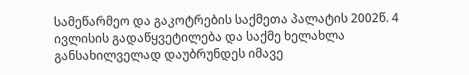სამეწარმეო და გაკოტრების საქმეთა პალატის 2002წ. 4 ივლისის გადაწყვეტილება და საქმე ხელახლა განსახილველად დაუბრუნდეს იმავე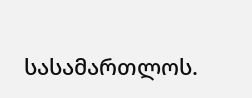სასამართლოს.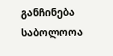განჩინება საბოლოოა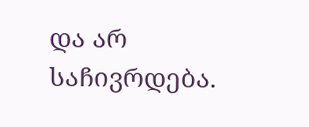და არ საჩივრდება.